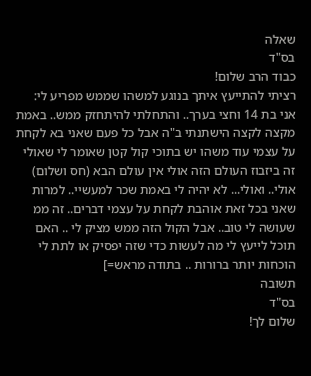שאלה
בס"ד
כבוד הרב שלום!
רציתי להתייעץ איתך בנוגע למשהו שממש מפריע לי:
אני בת 14 וחצי בערך.. והתחלתי להיתחזק ממש.. באמת מקצה לקצה הישתנתי ב"ה אבל כל פעם שאני בא לקחת על עצמי עוד משהו יש בתוכי קול קטן שאומר לי שאולי זה ביזבוז העולם הזה אולי אין עולם הבא (חס ושלום) אולי.. ואולי... לא יהיה לי באמת שכר למעשיי.. למרות שאני בכל זאת אוהבת לקחת על עצמי דברים.. זה ממ שעושה לי טוב.. אבל הקול הזה ממש מציק לי .. האם תוכל לייעץ לי מה לעשות כדי שזה יפסיק או לתת לי הוכחות יותר ברורות .. בתודה מראש=]
תשובה
בס"ד
שלום לך!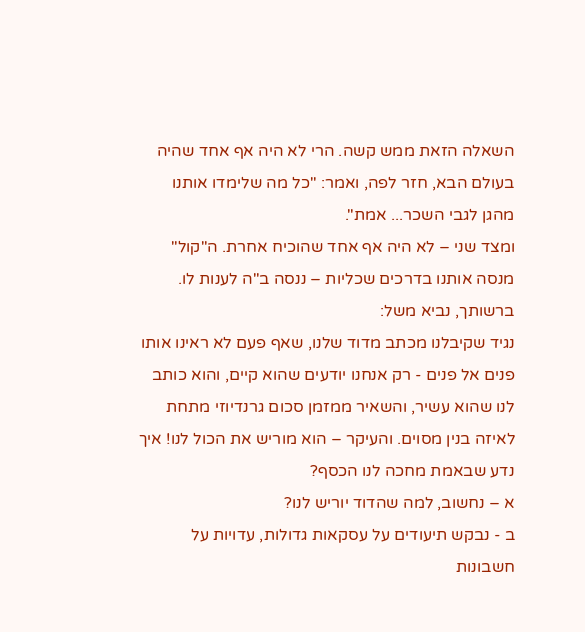השאלה הזאת ממש קשה. הרי לא היה אף אחד שהיה בעולם הבא, חזר לפה, ואמר: "כל מה שלימדו אותנו מהגן לגבי השכר... אמת".
ומצד שני – לא היה אף אחד שהוכיח אחרת. ה"קול" מנסה אותנו בדרכים שכליות – ננסה ב"ה לענות לו.
ברשותך, נביא משל:
נגיד שקיבלנו מכתב מדוד שלנו, שאף פעם לא ראינו אותו פנים אל פנים - רק אנחנו יודעים שהוא קיים, והוא כותב לנו שהוא עשיר, והשאיר ממזמן סכום גרנדיוזי מתחת לאיזה בנין מסוים. והעיקר – הוא מוריש את הכול לנו! איך נדע שבאמת מחכה לנו הכסף?
א – נחשוב, למה שהדוד יוריש לנו?
ב - נבקש תיעודים על עסקאות גדולות, עדויות על חשבונות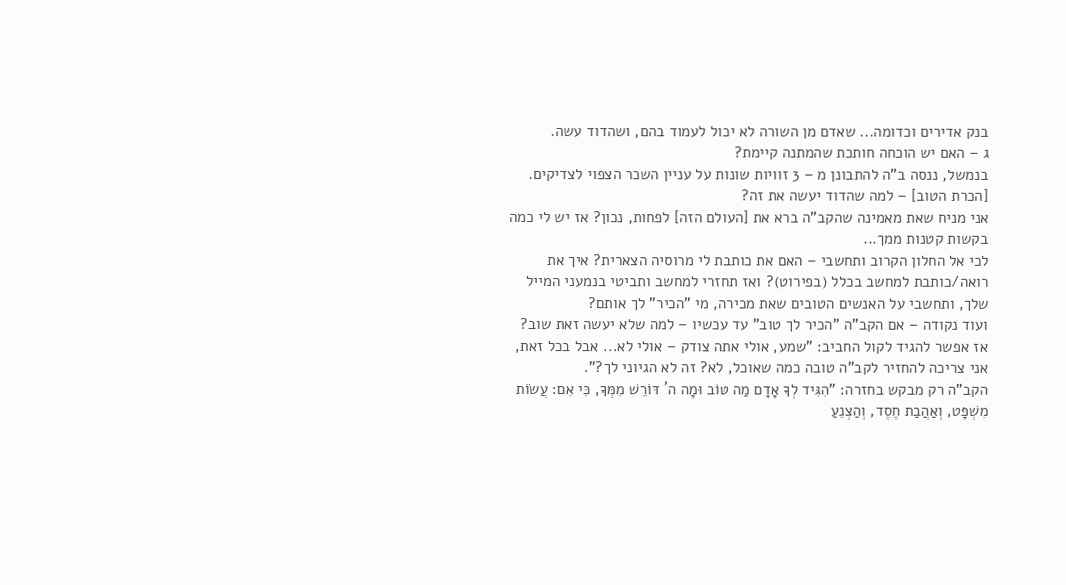בנק אדירים וכדומה... שאדם מן השורה לא יכול לעמוד בהם, ושהדוד עשה.
ג – האם יש הוכחה חותכת שהמתנה קיימת?
בנמשל, ננסה ב"ה להתבונן מ – 3 זוויות שונות על עניין השכר הצפוי לצדיקים.
[הכרת הטוב] – למה שהדוד יעשה את זה?
אני מניח שאת מאמינה שהקב"ה ברא את [העולם הזה] לפחות, נכון? אז יש לי כמה בקשות קטנות ממך...
לכי אל החלון הקרוב ותחשבי – האם את כותבת לי מרוסיה הצארית? איך את רואה/כותבת למחשב בכלל (בפירוט)? ואז תחזרי למחשב ותביטי בנמעני המייל שלך, ותחשבי על האנשים הטובים שאת מכירה, מי "הכיר" לך אותם?
ועוד נקודה – אם הקב"ה "הכיר לך טוב" עד עכשיו – למה שלא יעשה זאת שוב?
אז אפשר להגיד לקול החביב: "שמע, אולי אתה צודק – אולי לא... אבל בכל זאת, אני צריכה להחזיר לקב"ה טובה כמה שאוכל, לא? זה לא הגיוני לך?".
הקב"ה רק מבקש בחזרה: "הִגִּיד לְךָ אָדָם מַה טּוֹב וּמָה ה´ דּוֹרֵשׁ מִמְּךָ, כִּי אִם: עֲשׂוֹת מִשְׁפָּט, וְאַהֲבַת חֶסֶד, וְהַצְנֵעַ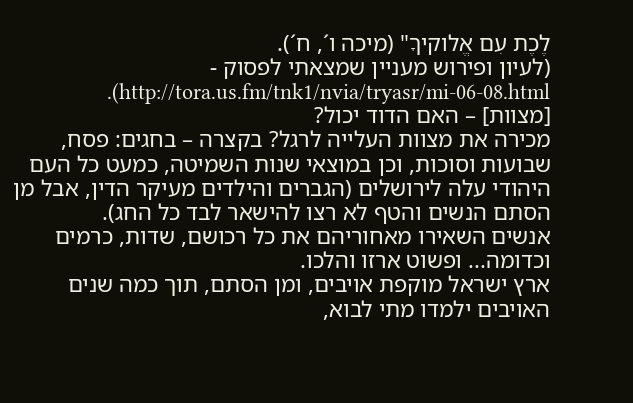לֶכֶת עִם אֱלוקיךָ" (מיכה ו´, ח´).
(לעיון ופירוש מעניין שמצאתי לפסוק - http://tora.us.fm/tnk1/nvia/tryasr/mi-06-08.html).
[מצוות] – האם הדוד יכול?
מכירה את מצוות העלייה לרגל? בקצרה – בחגים: פסח, שבועות וסוכות, וכן במוצאי שנות השמיטה, כמעט כל העם היהודי עלה לירושלים (הגברים והילדים מעיקר הדין, אבל מן הסתם הנשים והטף לא רצו להישאר לבד כל החג).
אנשים השאירו מאחוריהם את כל רכושם, שדות, כרמים וכדומה... ופשוט ארזו והלכו.
ארץ ישראל מוקפת אויבים, ומן הסתם, תוך כמה שנים האויבים ילמדו מתי לבוא,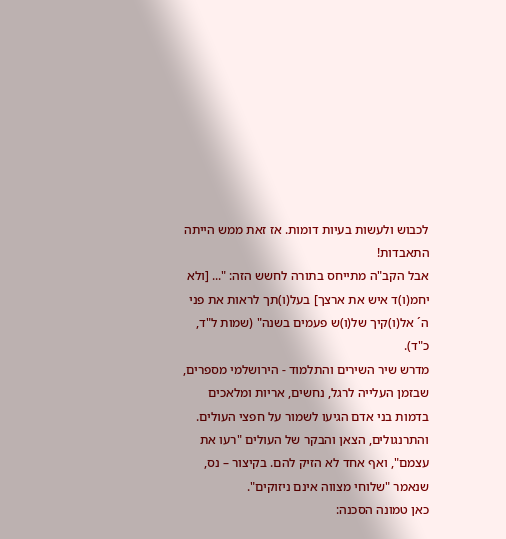לכבוש ולעשות בעיות דומות. אז זאת ממש הייתה התאבדות!
אבל הקב"ה מתייחס בתורה לחשש הזה: "... [ולא יחמ(ו)ד איש את ארצך] בעל(ו)תך לראות את פני ה´ אל(ו)קיך של(ו)ש פעמים בשנה" (שמות ל"ד, כ"ד).
מדרש שיר השירים והתלמוד - הירושלמי מספרים, שבזמן העלייה לרגל, נחשים, אריות ומלאכים בדמות בני אדם הגיעו לשמור על חפצי העולים. והתרנגולים, הצאן והבקר של העולים "רעו את עצמם", ואף אחד לא הזיק להם. בקיצור – נס, שנאמר "שלוחי מצווה אינם ניזוקים".
כאן טמונה הסכנה: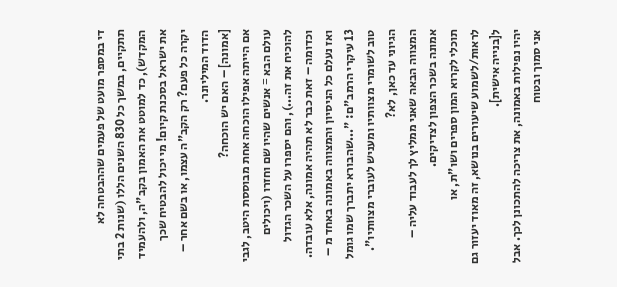די במספר מועט של פעמים שההבטחה לא תתקיים, במשך כל 830 השנים הללו (שנות 2 בתי המקדש), כד למוטט את האמון בקב"ה, ולהעמיד את ישראל בסכנת קיום! מי יכול להבטיח שכך יקרה כל פעם? רק הקב"ה עצמו, או בשם אחר – הדוד המיליונר.
[אמונה] – האם יש הוכחה?
אם הייתה אפילו הוכחה אחת מבוססת היטב, לגבי עולם הבא = אנשים שהיו שם וחזרו (ויכולים להוכיח את זה...), והם יספרו על השכר הגדול וכדומה – זאת כבר לא תהיה אמונה, אלא עובדה. ואז נעלם כל הניסיון והמצווה באמונה באחד מ – 13 עיקרי הרמב"ם: "...שהבורא יתברך שמו גומל טוב לשומרי מצוותיו ומעניש לעוברי מצוותיו". הגיוני עד כאן, לא?
המצווה הבאה שאני ממליץ לך לעבוד עליה – אמונה בשכר הצפון לצדיקים.
תוכלי לקרוא המון ספרים ושו"ת, או לראות/לשמוע שיעורים בנושא, זה מאוד יעזור גם ל[בנייה אישית].
יהיו נפילות באמונה, את צריכה להתכונן לכך. אבל אני סמוך ובטוח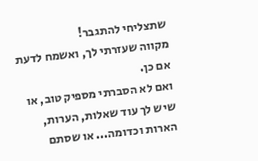שתצליחי להתגבר!
מקווה שעזרתי לך, ואשמח לדעת אם כן.
ואם לא הסברתי מספיק טוב, או שיש לך עוד שאלות, הערות, הארות וכדומה... או שסתם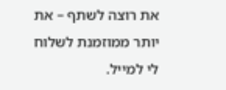את רוצה לשתף – את יותר ממוזמנת לשלוח לי למייל.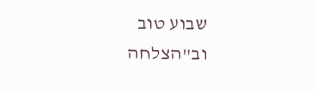שבוע טוב וב"הצלחה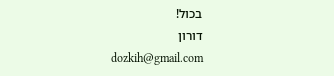בכול!
דורון
dozkih@gmail.com